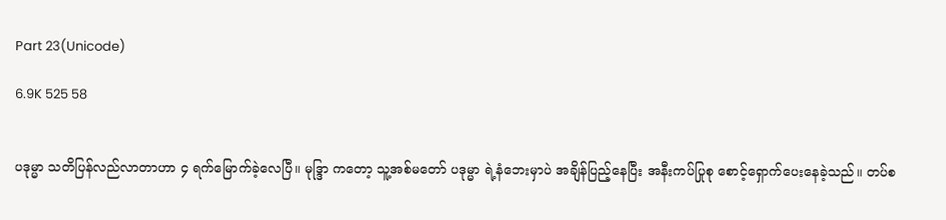Part 23(Unicode)

6.9K 525 58


ပဒုမ္မာ သတိပြန်လည်လာတာဟာ ၄ ရက်မြောက်ခဲ့လေပြီ။ မုဒ္ဒြာ ကတော့ သူ့အစ်မတော် ပဒုမ္မာ ရဲ့နံဘေးမှာပဲ အချိန်ပြည့်နေပြီး အနီးကပ်ပြုစု စောင့်ရှောက်ပေးနေခဲ့သည်။ တပ်စ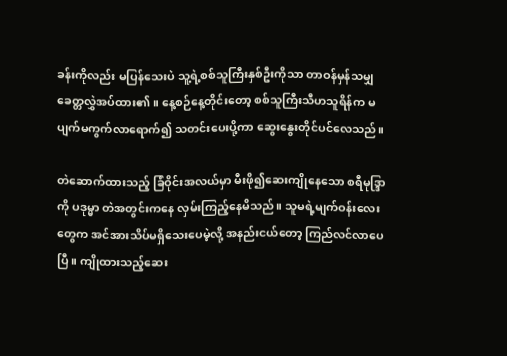ခန်းကိုလည်း မပြန်သေးပဲ သူ့ရဲ့စစ်သူကြီးနှစ်ဦးကိုသာ တာဝန်မှန်သမျှ ခေတ္တလွှဲအပ်ထား၏။ နေ့စဉ်နေ့တိုင်းတော့ စစ်သူကြီးသီဟသူရိန်က မပျက်မကွက်လာရောက်၍ သတင်းပေးပို့ကာ ဆွေးနွေးတိုင်ပင်လေသည်။

တဲဆောက်ထားသည့် ခြံဝိုင်းအလယ်မှာ မီးဖို၍ဆေးကျိုနေသော စရီမုဒ္ဒြာ ကို ပဒုမ္မာ တဲအတွင်းကနေ လှမ်းကြည့်နေမိသည်။ သူမရဲ့မျက်ဝန်းလေးတွေက အင်အားသိပ်မရှိသေးပေမဲ့လို့ အနည်းငယ်တော့ ကြည်လင်လာပေပြီ။ ကျိုထားသည့်ဆေး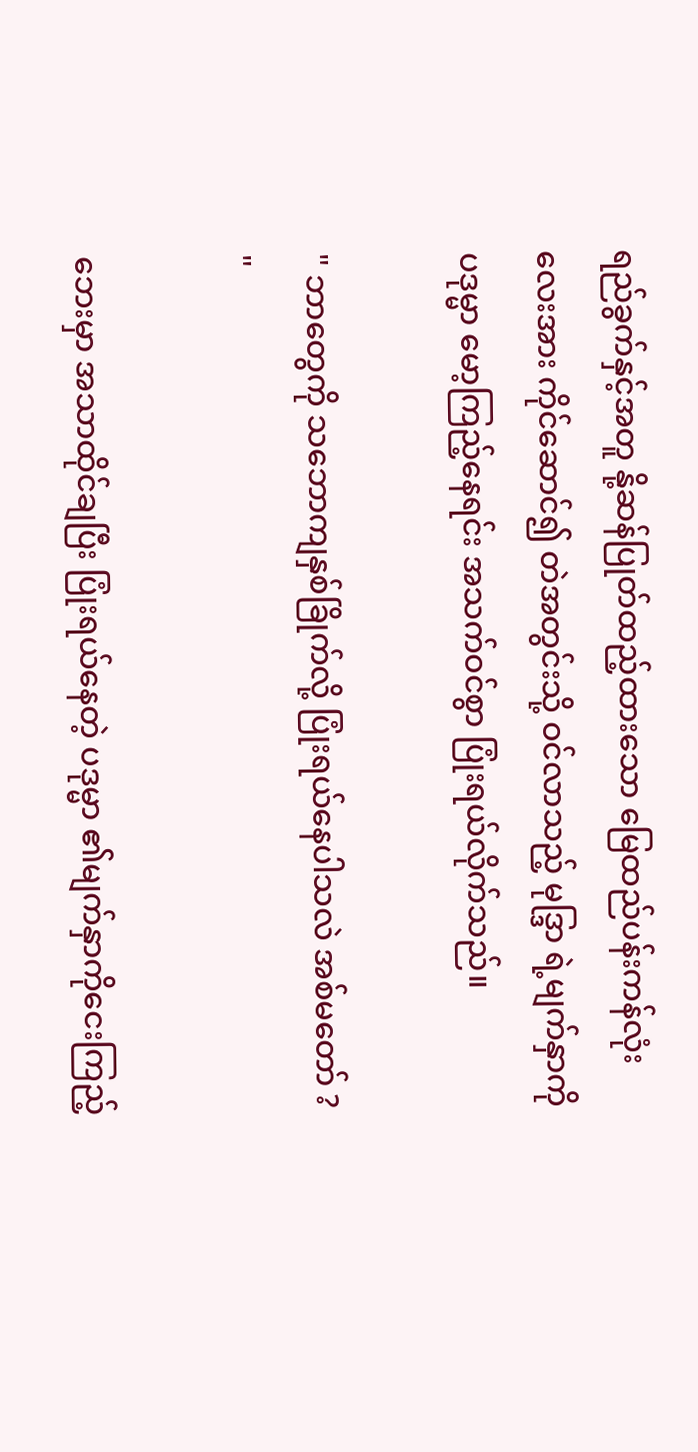ရည်ခွက်နှင့်အတူ နို့ဆန်ပြုတ်ထည့်ထားသော မြေထည်ပန်းကန်လုံးလေးအား ကိုင်ဆောင်၍ တဲအတွင်းသို့ ဝင်လာသည့် မုဒ္ဒြာ ရဲ့မျက်နှာကို ပဒုမ္မာ မော့ကြည့်နေရင်း အသက်ဝင်စွာ ပြုံးရယ်လိုက်သည်။

" ဘာတွေကို သဘောကျနှစ်ခြိုက်လို့ ပြုံးရယ်နေပါသလဲ အစ်မတော် ? "

ဘေးမှာ အသာထိုင်ချပြီး ပြုံးရယ်နေတဲ့ ပဒုမ္မာ ၏မျက်နှာကိုငေးကြည့်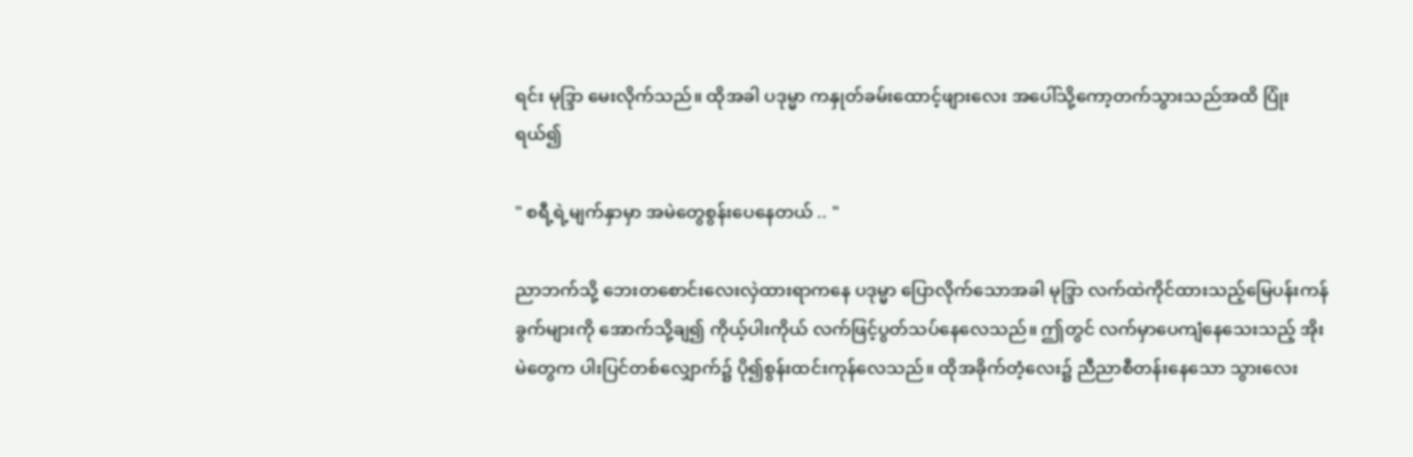ရင်း မုဒ္ဒြာ မေးလိုက်သည်။ ထိုအခါ ပဒုမ္မာ ကနှုတ်ခမ်းထောင့်ဖျားလေး အပေါ်သို့ကော့တက်သွားသည်အထိ ပြုံးရယ်၍

" စရီ့ရဲ့မျက်နှာမှာ အမဲတွေစွန်းပေနေတယ် .. "

ညာဘက်သို့ ဘေးတစောင်းလေးလှဲထားရာကနေ ပဒုမ္မာ ပြောလိုက်သောအခါ မုဒ္ဒြာ လက်ထဲကိုင်ထားသည့်မြေပန်းကန်ခွက်များကို အောက်သို့ချ၍ ကိုယ့်ပါးကိုယ် လက်ဖြင့်ပွတ်သပ်နေလေသည်။ ဤတွင် လက်မှာပေကျံနေသေးသည့် အိုးမဲတွေက ပါးပြင်တစ်လျှောက်၌ ပို၍စွန်းထင်းကုန်လေသည်။ ထိုအခိုက်တံ့လေး၌ ညီညာစီတန်းနေသော သွားလေး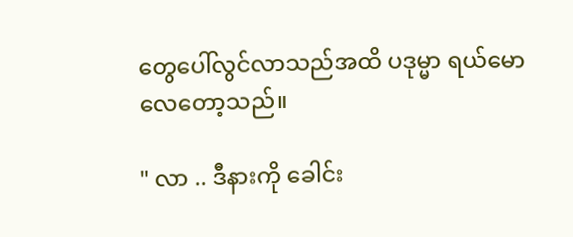တွေပေါ်လွင်လာသည်အထိ ပဒုမ္မာ ရယ်မောလေတော့သည်။

" လာ .. ဒီနားကို ခေါင်း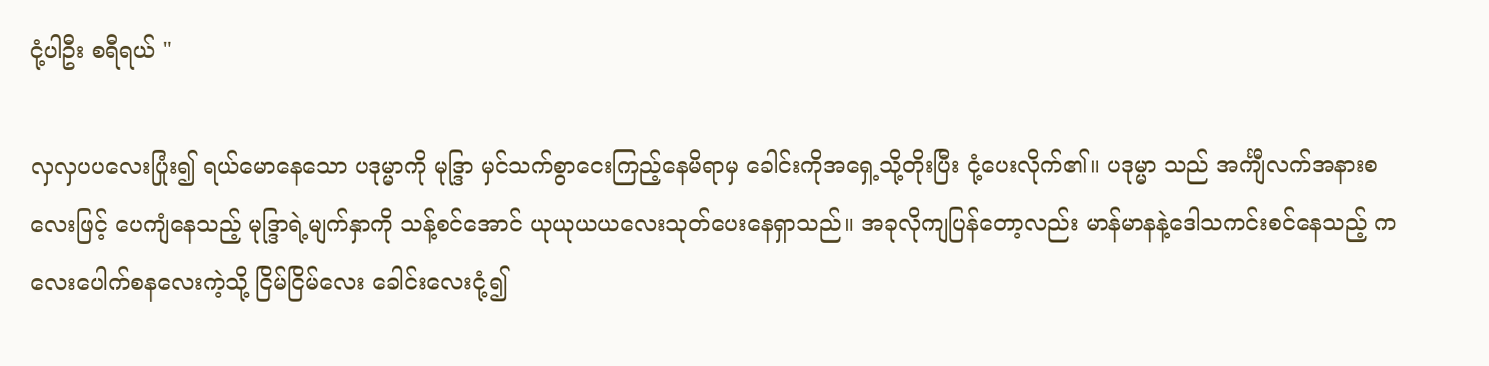ငုံ့ပါဦး စရီရယ် "

လှလှပပလေးပြုံး၍ ရယ်မောနေသော ပဒုမ္မာကို မုဒ္ဒြာ မှင်သက်စွာငေးကြည့်နေမိရာမှ ခေါင်းကိုအရှေ့သို့တိုးပြီး ငုံ့ပေးလိုက်၏။ ပဒုမ္မာ သည် အင်္ကျီလက်အနားစလေးဖြင့် ပေကျံနေသည့် မုဒ္ဒြာရဲ့မျက်နှာကို သန့်စင်အောင် ယုယုယယလေးသုတ်ပေးနေရှာသည်။ အခုလိုကျပြန်တော့လည်း မာန်မာနနဲ့ဒေါသကင်းစင်နေသည့် ကလေးပေါက်စနလေးကဲ့သို့ ငြိမ်ငြိမ်လေး ခေါင်းလေးငုံ့၍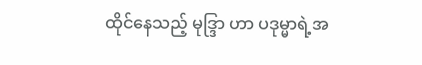ထိုင်နေသည့် မုဒ္ဒြာ ဟာ ပဒုမ္မာရဲ့အ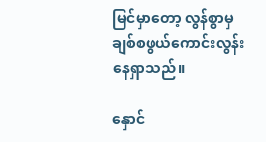မြင်မှာတော့ လွန်စွာမှ ချစ်စဖွယ်ကောင်းလွန်းနေရှာသည်။

နှောင်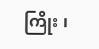ကြိုး ၊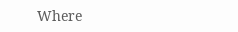Where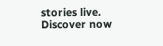stories live. Discover now